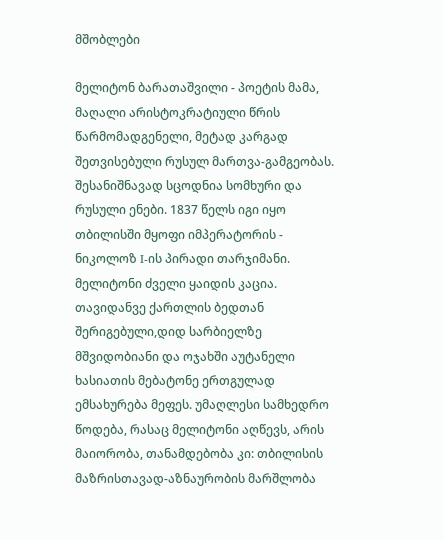მშობლები

მელიტონ ბარათაშვილი - პოეტის მამა, მაღალი არისტოკრატიული წრის წარმომადგენელი, მეტად კარგად შეთვისებული რუსულ მართვა-გამგეობას. შესანიშნავად სცოდნია სომხური და რუსული ენები. 1837 წელს იგი იყო თბილისში მყოფი იმპერატორის - ნიკოლოზ I-ის პირადი თარჯიმანი. მელიტონი ძველი ყაიდის კაცია. თავიდანვე ქართლის ბედთან შერიგებული,დიდ სარბიელზე მშვიდობიანი და ოჯახში აუტანელი ხასიათის მებატონე ერთგულად ემსახურება მეფეს. უმაღლესი სამხედრო წოდება, რასაც მელიტონი აღწევს, არის მაიორობა, თანამდებობა კი: თბილისის მაზრისთავად-აზნაურობის მარშლობა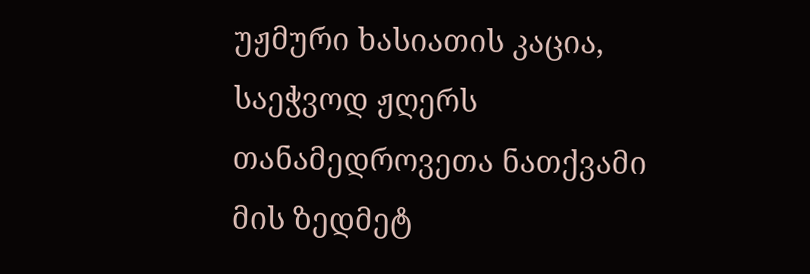უჟმური ხასიათის კაცია,  საეჭვოდ ჟღერს თანამედროვეთა ნათქვამი მის ზედმეტ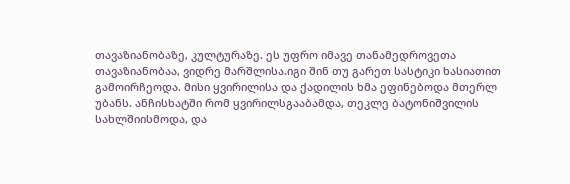თავაზიანობაზე, კულტურაზე. ეს უფრო იმავე თანამედროვეთა თავაზიანობაა, ვიდრე მარშლისა.იგი შინ თუ გარეთ სასტიკი ხასიათით გამოირჩეოდა. მისი ყვირილისა და ქადილის ხმა ეფინებოდა მთერლ უბანს. ანჩისხატში რომ ყვირილსგააბამდა, თეკლე ბატონიშვილის სახლშიისმოდა, და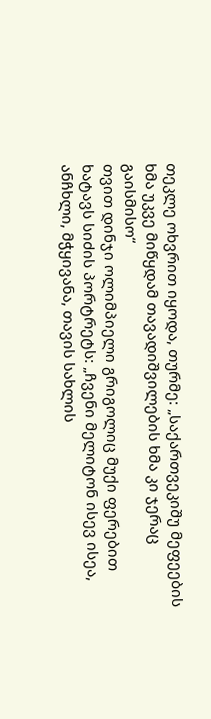თეკლე ოხვრით იყოდა, თურმე: „საქართვეკიშუ მეფეების ხმა უკვე მიწყდამ თავადიშვილების ხმა კი ჯერაც გაისმისო“
თვით დინჯი ოლიმპიელი გრიგოლიც მუქი ფერებით ხატავს სიძის პორტრეტს: „ჩვენი მელიტონ ისევ ისეა, ანჩხლი, მჭყივანა, თავის სახლის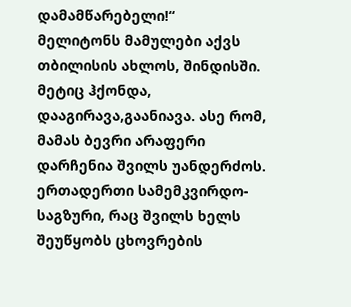დამამწარებელი!“
მელიტონს მამულები აქვს თბილისის ახლოს, შინდისში. მეტიც ჰქონდა, დააგირავა,გაანიავა. ასე რომ, მამას ბევრი არაფერი დარჩენია შვილს უანდერძოს. ერთადერთი სამემკვირდო- საგზური, რაც შვილს ხელს შეუწყობს ცხოვრების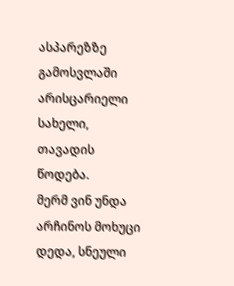ასპარეზზე გამოსვლაში არისცარიელი სახელი, თავადის წოდება.
მერმ ვინ უნდა არჩინოს მოხუცი დედა, სნეული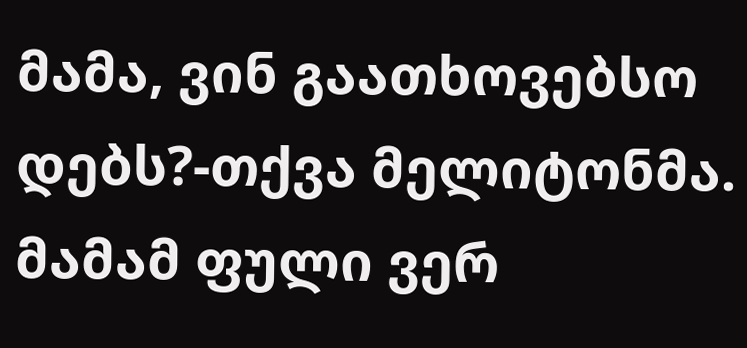მამა, ვინ გაათხოვებსო დებს?-თქვა მელიტონმა. მამამ ფული ვერ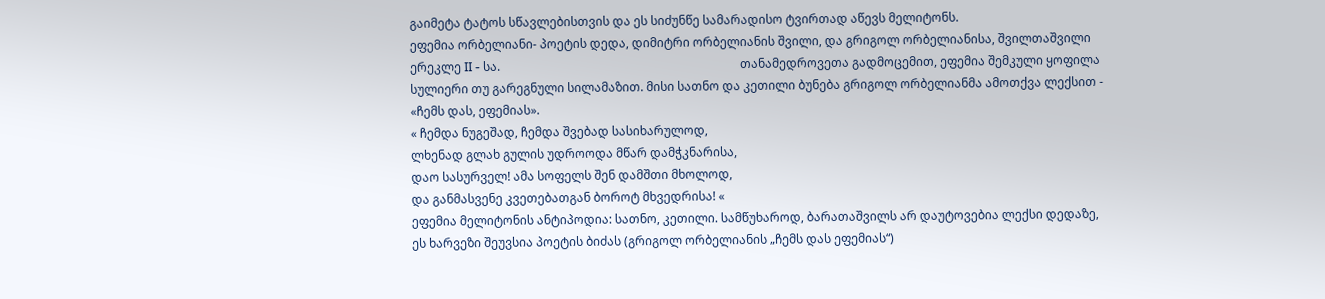გაიმეტა ტატოს სწავლებისთვის და ეს სიძუნწე სამარადისო ტვირთად აწევს მელიტონს.
ეფემია ორბელიანი- პოეტის დედა, დიმიტრი ორბელიანის შვილი, და გრიგოლ ორბელიანისა, შვილთაშვილი ერეკლე II - სა.                                                                                თანამედროვეთა გადმოცემით, ეფემია შემკული ყოფილა სულიერი თუ გარეგნული სილამაზით. მისი სათნო და კეთილი ბუნება გრიგოლ ორბელიანმა ამოთქვა ლექსით -  «ჩემს დას, ეფემიას».
« ჩემდა ნუგეშად, ჩემდა შვებად სასიხარულოდ,
ლხენად გლახ გულის უდროოდა მწარ დამჭკნარისა,
დაო სასურველ! ამა სოფელს შენ დამშთი მხოლოდ,
და განმასვენე კვეთებათგან ბოროტ მხვედრისა! «
ეფემია მელიტონის ანტიპოდია: სათნო, კეთილი. სამწუხაროდ, ბარათაშვილს არ დაუტოვებია ლექსი დედაზე, ეს ხარვეზი შეუვსია პოეტის ბიძას (გრიგოლ ორბელიანის „ჩემს დას ეფემიას“)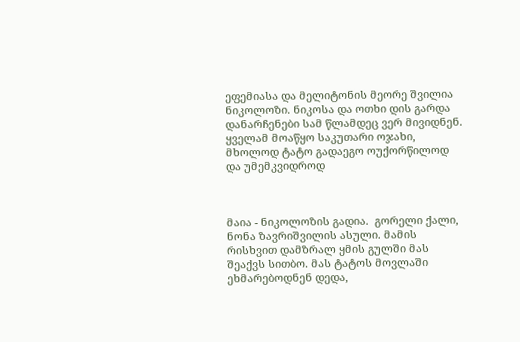ეფემიასა და მელიტონის მეორე შვილია ნიკოლოზი. ნიკოსა და ოთხი დის გარდა დანარჩენები სამ წლამდეც ვერ მივიდნენ.
ყველამ მოაწყო საკუთარი ოჯახი, მხოლოდ ტატო გადაეგო ოუქორწილოდ და უმემკვიდროდ



მაია - ნიკოლოზის გადია.  გორელი ქალი,  ნონა ზავრიშვილის ასული. მამის რისხვით დამზრალ ყმის გულში მას შეაქვს სითბო. მას ტატოს მოვლაში ეხმარებოდნენ დედა,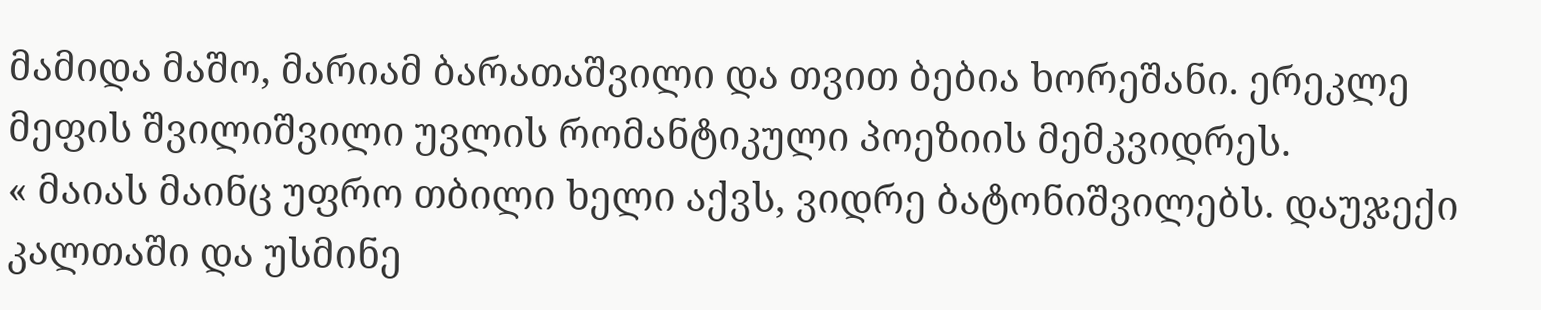მამიდა მაშო, მარიამ ბარათაშვილი და თვით ბებია ხორეშანი. ერეკლე მეფის შვილიშვილი უვლის რომანტიკული პოეზიის მემკვიდრეს.                                                        « მაიას მაინც უფრო თბილი ხელი აქვს, ვიდრე ბატონიშვილებს. დაუჯექი კალთაში და უსმინე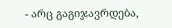- არც გაგიჯავრდება,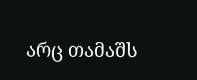არც თამაშს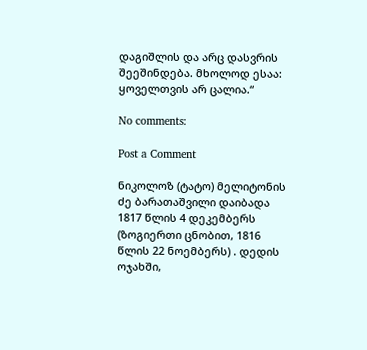დაგიშლის და არც დასვრის შეეშინდება. მხოლოდ ესაა: ყოველთვის არ ცალია.“

No comments:

Post a Comment

ნიკოლოზ (ტატო) მელიტონის ძე ბარათაშვილი დაიბადა 1817 წლის 4 დეკემბერს (ზოგიერთი ცნობით, 1816 წლის 22 ნოემბერს) . დედის ოჯახში,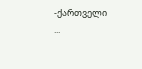-ქართველი ...